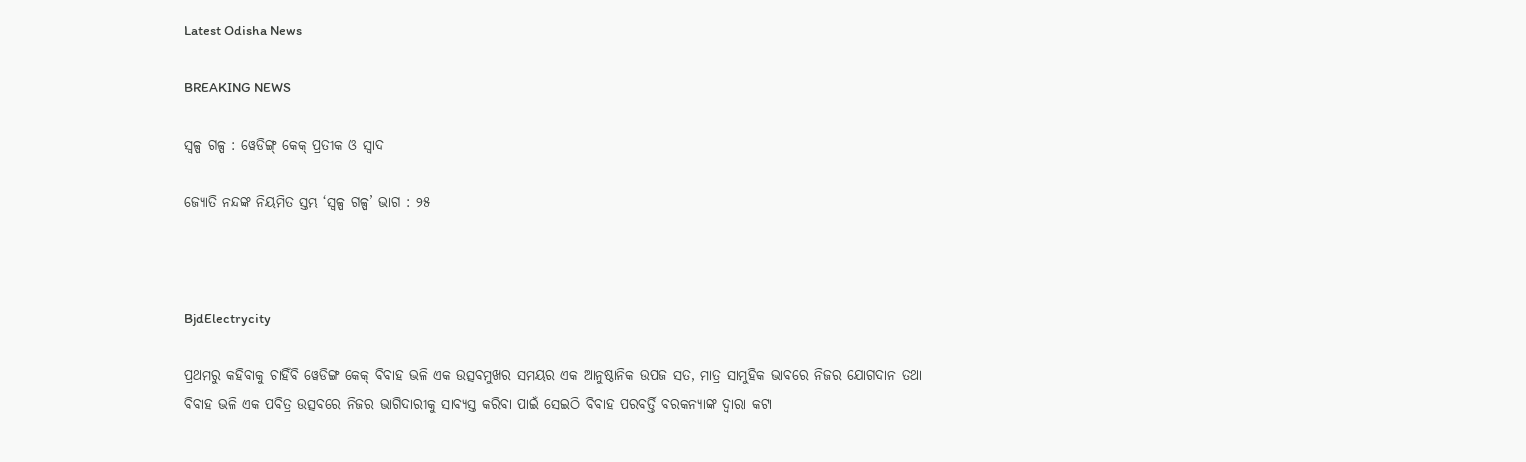Latest Odisha News

BREAKING NEWS

ସ୍ୱଳ୍ପ ଗଳ୍ପ : ୱେଡିଙ୍ଗ୍ କେକ୍ ପ୍ରତୀକ ଓ ସ୍ୱାଦ

ଜ୍ୟୋତି ନନ୍ଦଙ୍କ ନିୟମିତ ସ୍ତମ୍ଭ ‘ସ୍ୱଳ୍ପ ଗଳ୍ପ’ ଭାଗ : ୨୫



BjdElectrycity

ପ୍ରଥମରୁ କହିବାକୁ ଚାହିଁବି ୱେଡିଙ୍ଗ କେକ୍ ବିବାହ ଭଳି ଏକ ଉତ୍ସବମୁଖର ସମୟର ଏକ ଆନୁଷ୍ଠାନିକ ଉପଜ ସତ, ମାତ୍ର ସାମୁହିକ ଭାବରେ ନିଜର ଯୋଗଦାନ ତଥା ବିବାହ ଭଳି ଏକ ପବିତ୍ର ଉତ୍ସବରେ ନିଜର ଭାଗିଦାରୀକୁ ସାବ୍ୟସ୍ତ କରିବା ପାଇଁ ସେଇଠି ବିବାହ ପରବର୍ତ୍ତି ବରକନ୍ୟାଙ୍କ ଦ୍ୱାରା କଟା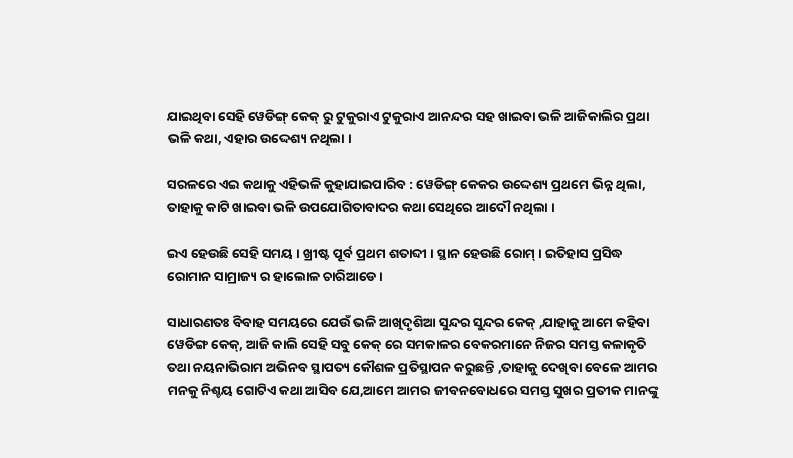ଯାଇଥିବା ସେହି ୱେଡିଙ୍ଗ୍ କେକ୍ ରୁ ଟୁକୁରାଏ ଟୁକୁରାଏ ଆନନ୍ଦର ସହ ଖାଇବା ଭଳି ଆଜିକାଲିର ପ୍ରଥା ଭଳି କଥା, ଏହାର ଉଦ୍ଦେଶ୍ୟ ନଥିଲା ।

ସରଳରେ ଏଇ କଥାକୁ ଏହିଭଳି କୁହାଯାଇପାରିବ : ୱେଡିଙ୍ଗ୍ କେକର ଉଦ୍ଦେଶ୍ୟ ପ୍ରଥମେ ଭିନ୍ନ ଥିଲା, ତାହାକୁ କାଟି ଖାଇବା ଭଳି ଉପଯୋଗିତାବାଦର କଥା ସେଥିରେ ଆଦୌ ନଥିଲା ।

ଇଏ ହେଉଛି ସେହି ସମୟ । ଖ୍ରୀଷ୍ଟ ପୂର୍ବ ପ୍ରଥମ ଶତାବ୍ଦୀ । ସ୍ଥାନ ହେଉଛି ରୋମ୍ । ଇତିହାସ ପ୍ରସିଦ୍ଧ ରୋମାନ ସାମ୍ରାଜ୍ୟ ର ହାଲୋଳ ଚାରିଆଡେ ।

ସାଧାରଣତଃ ବିବାହ ସମୟରେ ଯେଉଁ ଭଳି ଆଖିଦୃଶିଆ ସୁନ୍ଦର ସୁନ୍ଦର କେକ୍ ,ଯାହାକୁ ଆମେ କହିବା ୱେଡିଙ୍ଗ କେକ୍, ଆଜି କାଲି ସେହି ସବୁ କେକ୍ ରେ ସମକାଳର ବେକରମାନେ ନିଜର ସମସ୍ତ କଳାକୃତି ତଥା ନୟନାଭିରାମ ଅଭିନବ ସ୍ଥାପତ୍ୟ କୌଶଳ ପ୍ରତିସ୍ଥାପନ କରୁଛନ୍ତି ,ତାହାକୁ ଦେଖିବା ବେଳେ ଆମର ମନକୁ ନିଶ୍ଚୟ ଗୋଟିଏ କଥା ଆସିବ ଯେ,ଆମେ ଆମର ଜୀବନବୋଧରେ ସମସ୍ତ ସୁଖର ପ୍ରତୀକ ମାନଙ୍କୁ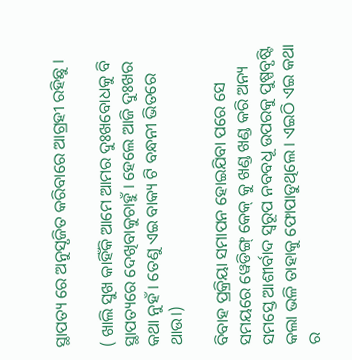ସ୍ଥାପତ୍ୟ ରେ ଅନୁସୃଜିତ କରିବାରେ ଆଗ୍ରହୀ ରହିଛୁ ।

( ଖାଲି ସୁଖ କାହିଁକି ଆମେ ଆମର ଦୁଃଖବୋଧକୁ ବି ସ୍ଥାପତ୍ୟରେ ଦେଖିବାକୁଚାହୁଁ । ହେଲେ ଆଜି ଦୁଃଖର କଥା ନୁହଁ । ତେଣୁ ଏଇ ବାକ୍ୟ ଟି ବନ୍ଧନୀ ଭିତରେ ଥାଉ।)

ବିବାହ ପ୍ରକ୍ରିୟା ସମାପନ ହୋଇଯିବା ପରେ ସେ ସମୟରେ ୱେଡିଙ୍ଗ୍ କେକ୍ କୁ ଖଣ୍ଡ ଖଣ୍ଡ କରି ଅନ୍ୟ ସମସ୍ତେ ଆଶୀର୍ବାଦ ସ୍ୱରୂପ ନବବଧୂ ଉପରକୁ ପୁଷ୍ପବୃଷ୍ଟି କଲା ଭଳି ତାହାକୁ ଫୋପାଡୁଥିଲେ । ଏଇଠି ଏଇ କଥା ର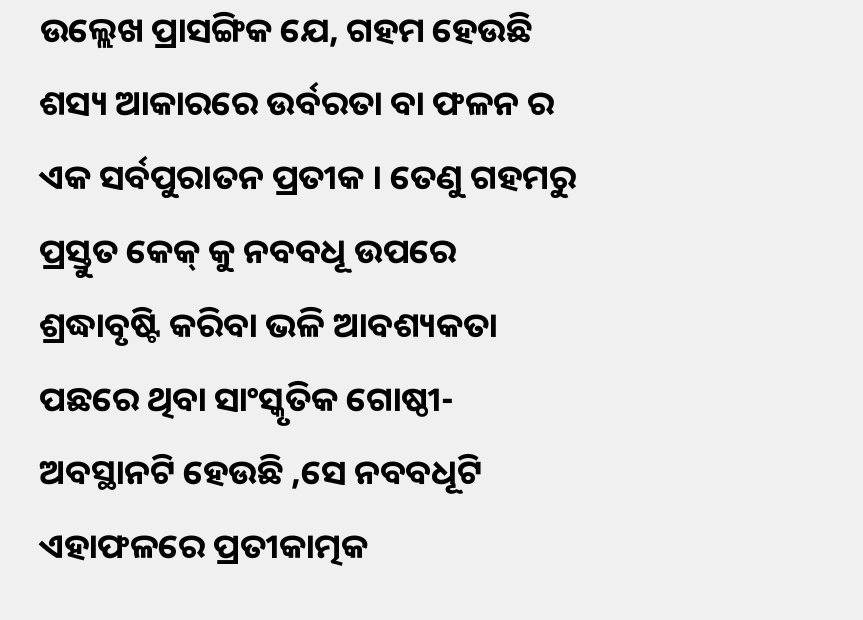ଉଲ୍ଲେଖ ପ୍ରାସଙ୍ଗିକ ଯେ, ଗହମ ହେଉଛି ଶସ୍ୟ ଆକାରରେ ଉର୍ବରତା ବା ଫଳନ ର ଏକ ସର୍ବପୁରାତନ ପ୍ରତୀକ । ତେଣୁ ଗହମରୁ ପ୍ରସ୍ତୁତ କେକ୍ କୁ ନବବଧୂ ଉପରେ ଶ୍ରଦ୍ଧାବୃଷ୍ଟି କରିବା ଭଳି ଆବଶ୍ୟକତା ପଛରେ ଥିବା ସାଂସ୍କୃତିକ ଗୋଷ୍ଠୀ-ଅବସ୍ଥାନଟି ହେଉଛି ,ସେ ନବବଧୂଟି ଏହାଫଳରେ ପ୍ରତୀକାତ୍ମକ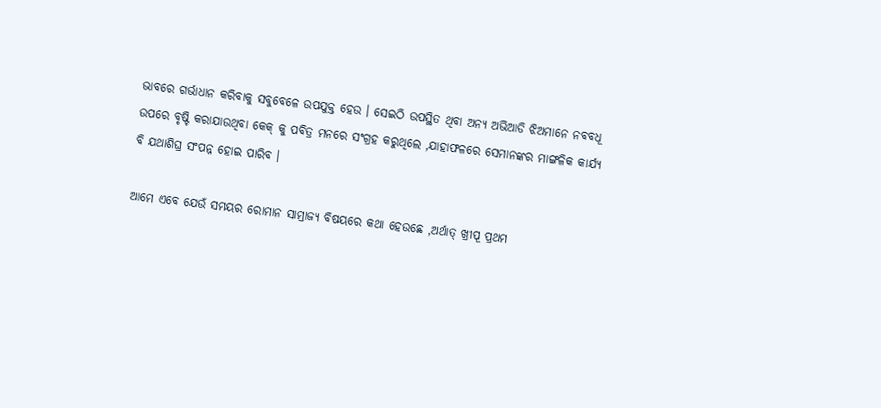ଭାବରେ ଗର୍ଭାଧାନ କରିବାକୁ ସବୁବେଳେ ଉପଯୁକ୍ତ ହେଉ । ସେଇଠି ଉପସ୍ଥିତ ଥିବା ଅନ୍ୟ ଅଭିଆଡି ଝିଅମାନେ ନବବଧୂ ଉପରେ ବୃଷ୍ଟି କରାଯାଉଥିବା କେକ୍ କୁ ପବିତ୍ର ମନରେ ସଂଗ୍ରହ କରୁଥିଲେ ,ଯାହାଫଳରେ ସେମାନଙ୍କର ମାଙ୍ଗଳିକ କାର୍ଯ୍ୟ ବି ଯଥାଶିଘ୍ର ସଂପନ୍ନ ହୋଇ ପାରିବ ।

ଆମେ ଏବେ ଯେଉଁ ସମୟର ରୋମାନ ସାମ୍ରାଜ୍ୟ ବିଷୟରେ କଥା ହେଉଛେ ,ଅର୍ଥାତ୍ ଖ୍ରୀପୂ ପ୍ରଥମ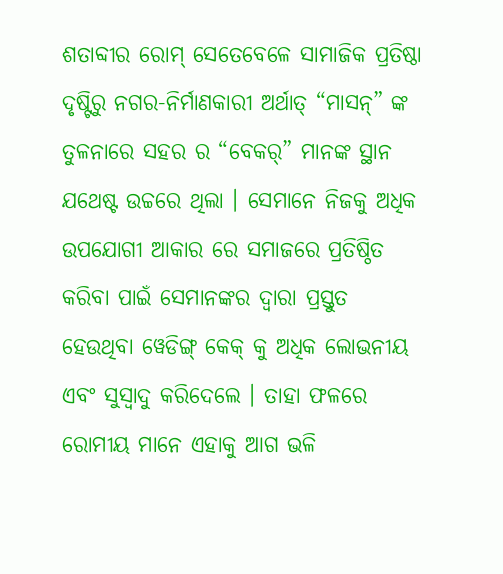ଶତାବ୍ଦୀର ରୋମ୍ ସେତେବେଳେ ସାମାଜିକ ପ୍ରତିଷ୍ଠା ଦୃଷ୍ଟିରୁ ନଗର-ନିର୍ମାଣକାରୀ ଅର୍ଥାତ୍ “ମାସନ୍” ଙ୍କ ତୁଳନାରେ ସହର ର “ବେକର୍” ମାନଙ୍କ ସ୍ଥାନ ଯଥେଷ୍ଟ ଉଚ୍ଚରେ ଥିଲା । ସେମାନେ ନିଜକୁ ଅଧିକ ଉପଯୋଗୀ ଆକାର ରେ ସମାଜରେ ପ୍ରତିଷ୍ଠିତ କରିବା ପାଇଁ ସେମାନଙ୍କର ଦ୍ୱାରା ପ୍ରସ୍ତୁତ ହେଉଥିବା ୱେଡିଙ୍ଗ୍ କେକ୍ କୁ ଅଧିକ ଲୋଭନୀୟ ଏବଂ ସୁସ୍ୱାଦୁ କରିଦେଲେ । ତାହା ଫଳରେ ରୋମୀୟ ମାନେ ଏହାକୁ ଆଗ ଭଳି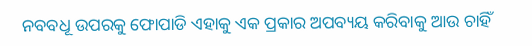ନବବଧୂ ଉପରକୁ ଫୋପାଡି ଏହାକୁ ଏକ ପ୍ରକାର ଅପବ୍ୟୟ କରିବାକୁ ଆଉ ଚାହିଁ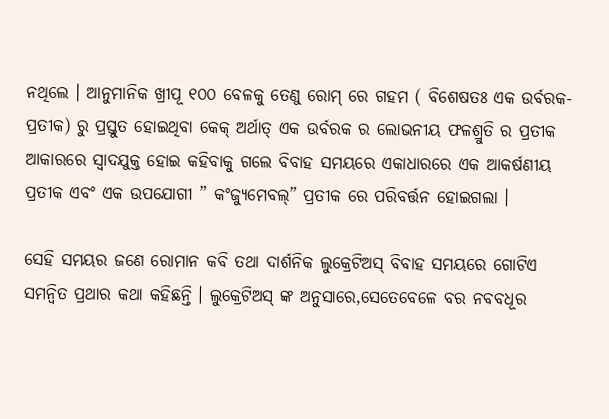ନଥିଲେ । ଆନୁମାନିକ ଖ୍ରୀପୂ ୧୦୦ ବେଳକୁ ତେଣୁ ରୋମ୍ ରେ ଗହମ ( ବିଶେଷତଃ ଏକ ଉର୍ବରକ-ପ୍ରତୀକ) ରୁ ପ୍ରସ୍ତୁତ ହୋଇଥିବା କେକ୍ ଅର୍ଥାତ୍ ଏକ ଉର୍ବରକ ର ଲୋଭନୀୟ ଫଳଶ୍ରୁତି ର ପ୍ରତୀକ ଆକାରରେ ସ୍ୱାଦଯୁକ୍ତ ହୋଇ କହିବାକୁ ଗଲେ ବିବାହ ସମୟରେ ଏକାଧାରରେ ଏକ ଆକର୍ଷଣୀୟ ପ୍ରତୀକ ଏବଂ ଏକ ଉପଯୋଗୀ ” କଂଜ୍ୟୁମେବଲ୍” ପ୍ରତୀକ ରେ ପରିବର୍ତ୍ତନ ହୋଇଗଲା ।

ସେହି ସମୟର ଜଣେ ରୋମାନ କବି ତଥା ଦାର୍ଶନିକ ଲୁକ୍ରେଟିଅସ୍ ବିବାହ ସମୟରେ ଗୋଟିଏ ସମନ୍ୱିତ ପ୍ରଥାର କଥା କହିଛନ୍ତି । ଲୁକ୍ରେଟିଅସ୍ ଙ୍କ ଅନୁସାରେ,ସେତେବେଳେ ବର ନବବଧୂର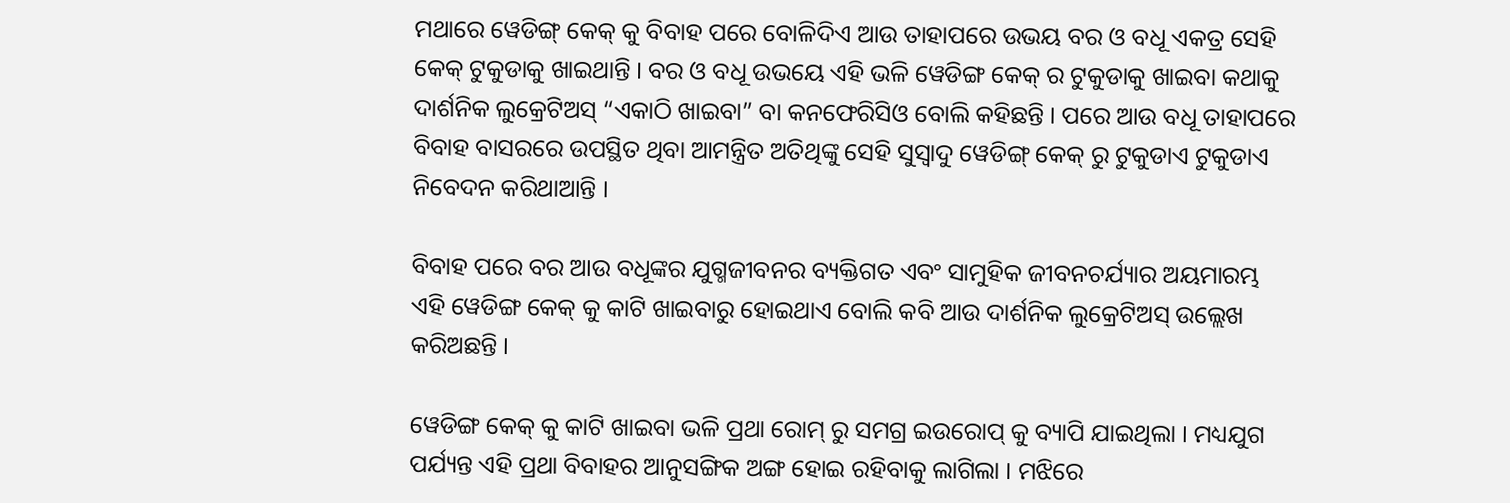ମଥାରେ ୱେଡିଙ୍ଗ୍ କେକ୍ କୁ ବିବାହ ପରେ ବୋଳିଦିଏ ଆଉ ତାହାପରେ ଉଭୟ ବର ଓ ବଧୂ ଏକତ୍ର ସେହି କେକ୍ ଟୁକୁଡାକୁ ଖାଇଥାନ୍ତି । ବର ଓ ବଧୂ ଉଭୟେ ଏହି ଭଳି ୱେଡିଙ୍ଗ କେକ୍ ର ଟୁକୁଡାକୁ ଖାଇବା କଥାକୁ ଦାର୍ଶନିକ ଲୁକ୍ରେଟିଅସ୍ “ଏକାଠି ଖାଇବା” ବା କନଫେରିସିଓ ବୋଲି କହିଛନ୍ତି । ପରେ ଆଉ ବଧୂ ତାହାପରେ ବିବାହ ବାସରରେ ଉପସ୍ଥିତ ଥିବା ଆମନ୍ତ୍ରିତ ଅତିଥିଙ୍କୁ ସେହି ସୁସ୍ୱାଦୁ ୱେଡିଙ୍ଗ୍ କେକ୍ ରୁ ଟୁକୁଡାଏ ଟୁକୁଡାଏ ନିବେଦନ କରିଥାଆନ୍ତି ।

ବିବାହ ପରେ ବର ଆଉ ବଧୂଙ୍କର ଯୁଗ୍ମଜୀବନର ବ୍ୟକ୍ତିଗତ ଏବଂ ସାମୁହିକ ଜୀବନଚର୍ଯ୍ୟାର ଅୟମାରମ୍ଭ ଏହି ୱେଡିଙ୍ଗ କେକ୍ କୁ କାଟି ଖାଇବାରୁ ହୋଇଥାଏ ବୋଲି କବି ଆଉ ଦାର୍ଶନିକ ଲୁକ୍ରେଟିଅସ୍ ଉଲ୍ଲେଖ କରିଅଛନ୍ତି ।

ୱେଡିଙ୍ଗ କେକ୍ କୁ କାଟି ଖାଇବା ଭଳି ପ୍ରଥା ରୋମ୍ ରୁ ସମଗ୍ର ଇଉରୋପ୍ କୁ ବ୍ୟାପି ଯାଇଥିଲା । ମଧ୍ୟଯୁଗ ପର୍ଯ୍ୟନ୍ତ ଏହି ପ୍ରଥା ବିବାହର ଆନୁସଙ୍ଗିକ ଅଙ୍ଗ ହୋଇ ରହିବାକୁ ଲାଗିଲା । ମଝିରେ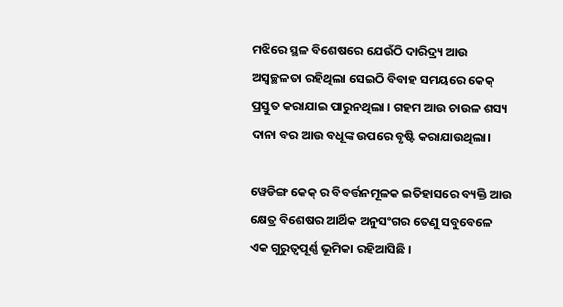ମଝିରେ ସ୍ଥଳ ବିଶେଷରେ ଯେଉଁଠି ଦାରିଦ୍ର୍ୟ ଆଉ ଅସ୍ୱଚ୍ଛଳତା ରହିଥିଲା ସେଇଠି ବିବାହ ସମୟରେ କେକ୍ ପ୍ରସ୍ତୁତ କରାଯାଇ ପାରୁନଥିଲା । ଗହମ ଆଉ ଚାଉଳ ଶସ୍ୟ ଦାନା ବର ଆଉ ବଧୂଙ୍କ ଉପରେ ବୃଷ୍ଟି କରାଯାଉଥିଲା।

ୱେଡିଙ୍ଗ କେକ୍ ର ବିବର୍ତ୍ତନମୂଳକ ଇତିହାସରେ ବ୍ୟକ୍ତି ଆଉ କ୍ଷେତ୍ର ବିଶେଷର ଆର୍ଥିକ ଅନୁସଂଗର ତେଣୁ ସବୁବେଳେ ଏକ ଗୁରୁତ୍ୱପୂର୍ଣ୍ଣ ଭୂମିକା ରହିଆସିଛି ।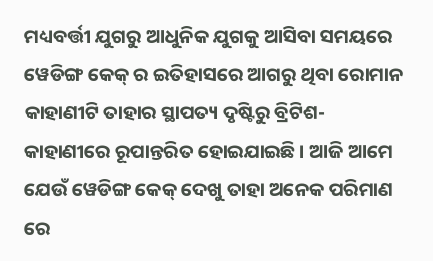ମଧ୍ୟବର୍ତ୍ତୀ ଯୁଗରୁ ଆଧୁନିକ ଯୁଗକୁ ଆସିବା ସମୟରେ ୱେଡିଙ୍ଗ କେକ୍ ର ଇତିହାସରେ ଆଗରୁ ଥିବା ରୋମାନ କାହାଣୀଟି ତାହାର ସ୍ଥାପତ୍ୟ ଦୃଷ୍ଟିରୁ ବ୍ରିଟିଶ-କାହାଣୀରେ ରୂପାନ୍ତରିତ ହୋଇଯାଇଛି । ଆଜି ଆମେ ଯେଉଁ ୱେଡିଙ୍ଗ କେକ୍ ଦେଖୁ ତାହା ଅନେକ ପରିମାଣ ରେ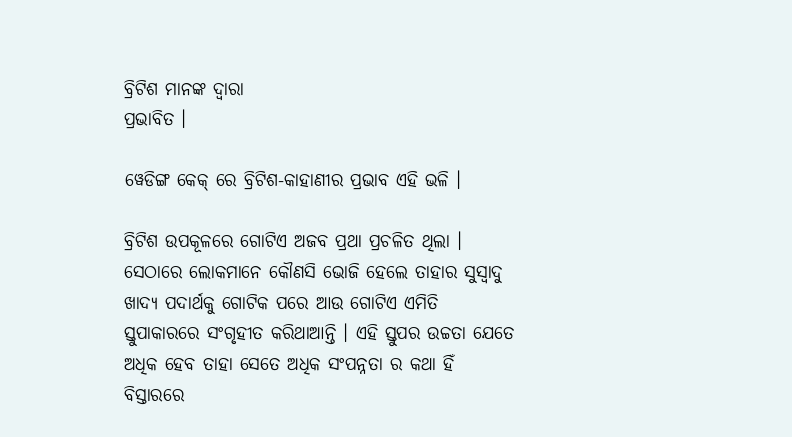ବ୍ରିଟିଶ ମାନଙ୍କ ଦ୍ୱାରା
ପ୍ରଭାବିତ ।

ୱେଡିଙ୍ଗ କେକ୍ ରେ ବ୍ରିଟିଶ-କାହାଣୀର ପ୍ରଭାବ ଏହି ଭଳି ।

ବ୍ରିଟିଶ ଉପକୂଳରେ ଗୋଟିଏ ଅଜବ ପ୍ରଥା ପ୍ରଚଳିତ ଥିଲା । ସେଠାରେ ଲୋକମାନେ କୌଣସି ଭୋଜି ହେଲେ ତାହାର ସୁସ୍ୱାଦୁ ଖାଦ୍ୟ ପଦାର୍ଥକୁ ଗୋଟିକ ପରେ ଆଉ ଗୋଟିଏ ଏମିତି ସ୍ତୁପାକାରରେ ସଂଗୃହୀତ କରିଥାଆନ୍ତି । ଏହି ସ୍ତୁପର ଉଚ୍ଚତା ଯେତେ ଅଧିକ ହେବ ତାହା ସେତେ ଅଧିକ ସଂପନ୍ନତା ର କଥା ହିଁ ବିସ୍ତାରରେ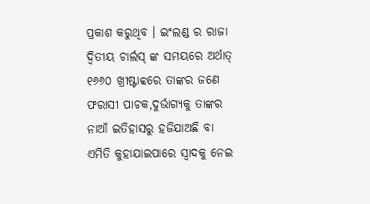ପ୍ରକାଶ କରୁଥିବ । ଇଂଲଣ୍ଡ ର ରାଜା ଦ୍ୱିତୀୟ ଚାର୍ଲସ୍ ଙ୍କ ସମୟରେ ଅର୍ଥାତ୍ ୧୬୬୦ ଖ୍ରୀଷ୍ଟାବ୍ବରେ ତାଙ୍କର ଜଣେ ଫରାସୀ ପାଚକ,ଦୁର୍ଭାଗ୍ୟକୁ ତାଙ୍କର ନାଆଁ ଇତିହାସରୁ ହଜିଯାଅଛି ବା ଏମିତି କୁହାଯାଇପାରେ ସ୍ୱାଦକୁ ନେଇ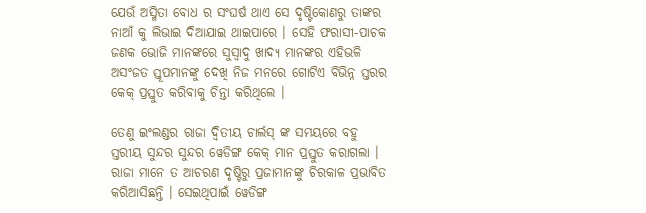ଯେଉଁ ଅସ୍ମିତା ବୋଧ ର ସଂଘର୍ଷ ଥାଏ ସେ ଦୃଷ୍ଟିକୋଣରୁ ତାଙ୍କର ନାଆଁ କୁ ଲିଭାଇ ଦିଆଯାଇ ଥାଇପାରେ । ସେହି ଫରାସୀ-ପାଚକ ଜଣକ ଭୋଜି ମାନଙ୍କରେ ସୁସ୍ୱାଦୁ ଖାଦ୍ୟ ମାନଙ୍କର ଏହିଭଳି ଅସଂଜତ ସ୍ତୂପମାନଙ୍କୁ ଦେଖି ନିଜ ମନରେ ଗୋଟିଏ ବିଭିନ୍ନ ସ୍ତରର କେକ୍ ପ୍ରସ୍ତୁତ କରିବାକୁ ଚିନ୍ତା କରିଥିଲେ ।

ତେଣୁ ଇଂଲଣ୍ଡର ରାଜା ଦ୍ୱିତୀୟ ଚାର୍ଲସ୍ ଙ୍କ ସମୟରେ ବହୁ ସ୍ତରୀୟ ସୁନ୍ଦର ସୁନ୍ଦର ୱେଡିଙ୍ଗ କେକ୍ ମାନ ପ୍ରସ୍ତୁତ କରାଗଲା । ରାଜା ମାନେ ତ ଆଚରଣ ଦୃଷ୍ଟିରୁ ପ୍ରଜାମାନଙ୍କୁ ଚିରକାଳ ପ୍ରଭାବିତ କରିଆସିଛନ୍ତି । ସେଇଥିପାଇଁ ୱେଡିଙ୍ଗ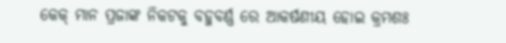କେକ୍ ମାନ ପ୍ରଜାଙ୍କ ନିକଟକୁ ବହୁବର୍ଣ୍ଣ ରେ ଆକର୍ଷଣୀୟ ହୋଇ କ୍ରମଶଃ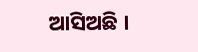ଆସିଅଛି ।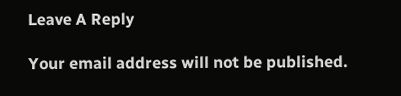Leave A Reply

Your email address will not be published.